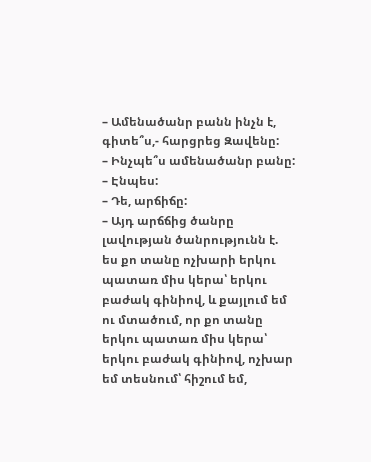– Ամենածանր բանն ինչն է, գիտե՞ս,- հարցրեց Զավենը:
– Ինչպե՞ս ամենածանր բանը:
– Էնպես:
– Դե, արճիճը:
– Այդ արճճից ծանրը լավության ծանրությունն է. ես քո տանը ոչխարի երկու պատառ միս կերա՝ երկու բաժակ գինիով, և քայլում եմ ու մտածում, որ քո տանը երկու պատառ միս կերա՝ երկու բաժակ գինիով, ոչխար եմ տեսնում՝ հիշում եմ,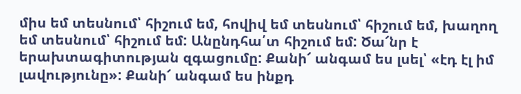միս եմ տեսնում՝ հիշում եմ, հովիվ եմ տեսնում՝ հիշում եմ, խաղող եմ տեսնում՝ հիշում եմ: Անընդհա՛տ հիշում եմ: Ծա՜նր է երախտագիտության զգացումը: Քանի՜ անգամ ես լսել՝ «էդ էլ իմ լավությունը»: Քանի՜ անգամ ես ինքդ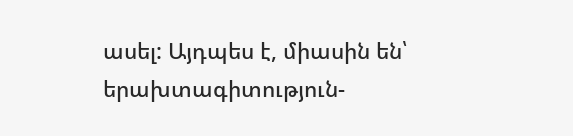ասել: Այդպես է, միասին են՝ երախտագիտություն-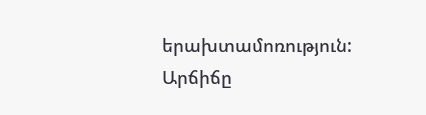երախտամոռություն: Արճիճը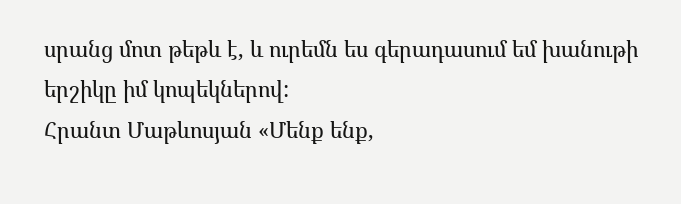սրանց մոտ թեթև է, և ուրեմն ես գերադասում եմ խանութի երշիկը իմ կոպեկներով:
Հրանտ Մաթևոսյան «Մենք ենք,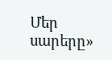Մեր սարերը»